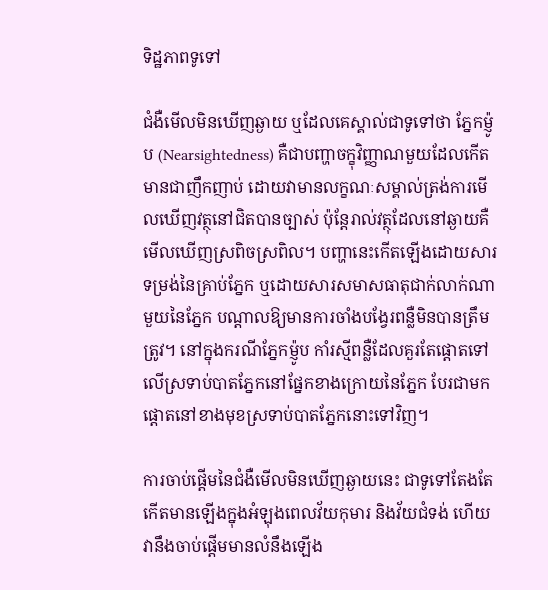ទិដ្ឋភាពទូទៅ

ជំងឺមើលមិនឃើញឆ្ងាយ ឬដែលគេស្គាល់ជាទូទៅថា ភ្នែកម៉្ញូប (Nearsightedness) គឺជាបញ្ហាចក្ខុវិញ្ញាណមួយដែលកើតមានជាញឹកញាប់ ដោយវាមានលក្ខណៈសម្គាល់ត្រង់ការមើលឃើញវត្ថុនៅជិតបានច្បាស់ ប៉ុន្តែរាល់វត្ថុដែលនៅឆ្ងាយគឺមើលឃើញស្រពិចស្រពិល។ បញ្ហានេះកើតឡើងដោយសារទម្រង់នៃគ្រាប់ភ្នែក ឬដោយសារសមាសធាតុជាក់លាក់ណាមួយនៃភ្នែក បណ្តាលឱ្យមានការចាំងបង្វែរពន្លឺមិនបានត្រឹមត្រូវ។ នៅក្នុងករណីភ្នែកម៉្ញូប កាំរស្មីពន្លឺដែលគួរតែផ្តោតទៅលើស្រទាប់បាតភ្នែកនៅផ្នែកខាងក្រោយនៃភ្នែក បែរជាមកផ្តោតនៅខាងមុខស្រទាប់បាតភ្នែកនោះទៅវិញ។

ការចាប់ផ្តើមនៃជំងឺមើលមិនឃើញឆ្ងាយនេះ ជាទូទៅតែងតែកើតមានឡើងក្នុងអំឡុងពេលវ័យកុមារ និងវ័យជំទង់ ហើយវានឹងចាប់ផ្តើមមានលំនឹងឡើង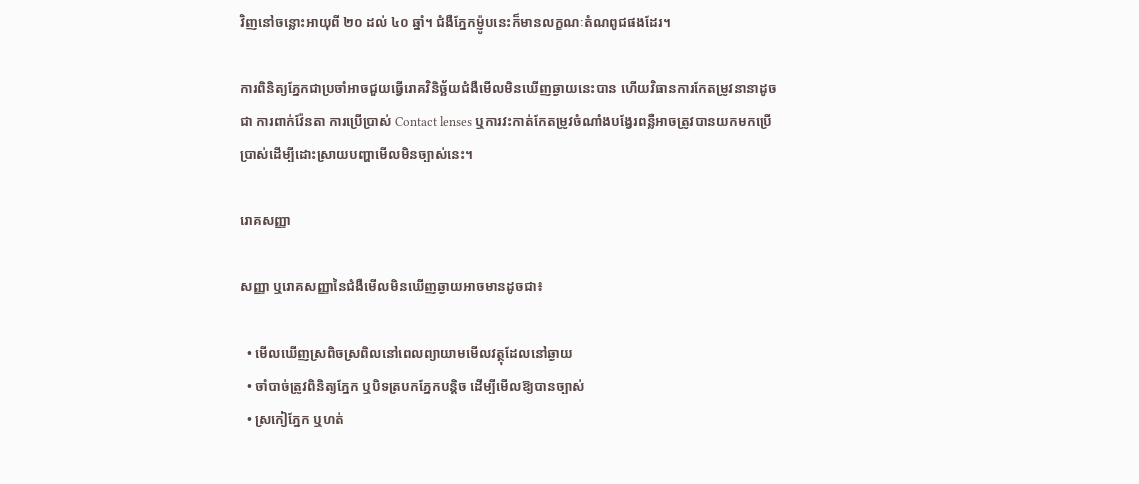វិញនៅចន្លោះអាយុពី ២០ ដល់ ៤០ ឆ្នាំ។ ជំងឺភ្នែកម៉្ញូបនេះក៏មានលក្ខណៈតំណពូជផងដែរ។

ការពិនិត្យភ្នែកជាប្រចាំអាចជួយធ្វើរោគវិនិច្ឆ័យជំងឺមើលមិនឃើញឆ្ងាយនេះបាន ហើយវិធានការកែតម្រូវនានាដូចជា ការពាក់វ៉ែនតា ការប្រើប្រាស់ Contact lenses ឬការវះកាត់កែតម្រូវចំណាំងបង្វែរពន្លឺអាចត្រូវបានយកមកប្រើប្រាស់ដើម្បីដោះស្រាយបញ្ហាមើលមិនច្បាស់នេះ។

រោគសញ្ញា

សញ្ញា ឬរោគសញ្ញានៃជំងឺមើលមិនឃើញឆ្ងាយអាចមានដូចជា៖

  • មើលឃើញស្រពិចស្រពិលនៅពេលព្យាយាមមើលវត្ថុដែលនៅឆ្ងាយ
  • ចាំបាច់ត្រូវពិនិត្យភ្នែក ឬបិទត្របកភ្នែកបន្តិច ដើម្បីមើលឱ្យបានច្បាស់
  • ស្រកៀភ្នែក ឬហត់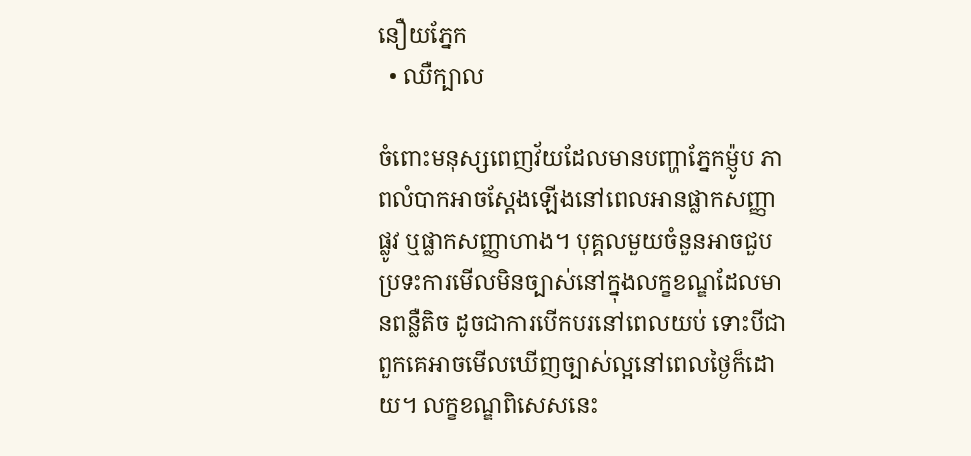នឿយភ្នែក
  • ឈឺក្បាល

ចំពោះមនុស្សពេញវ័យដែលមានបញ្ហាភ្នែកម៉្ញូប ភាពលំបាកអាចស្តែងឡើងនៅពេលអានផ្លាកសញ្ញាផ្លូវ ឬផ្លាកសញ្ញាហាង។ បុគ្គលមួយចំនួនអាចជួបប្រទះការមើលមិនច្បាស់នៅក្នុងលក្ខខណ្ឌដែលមានពន្លឺតិច ដូចជាការបើកបរនៅពេលយប់ ទោះបីជាពួកគេអាចមើលឃើញច្បាស់ល្អនៅពេលថ្ងៃក៏ដោយ។ លក្ខខណ្ឌពិសេសនេះ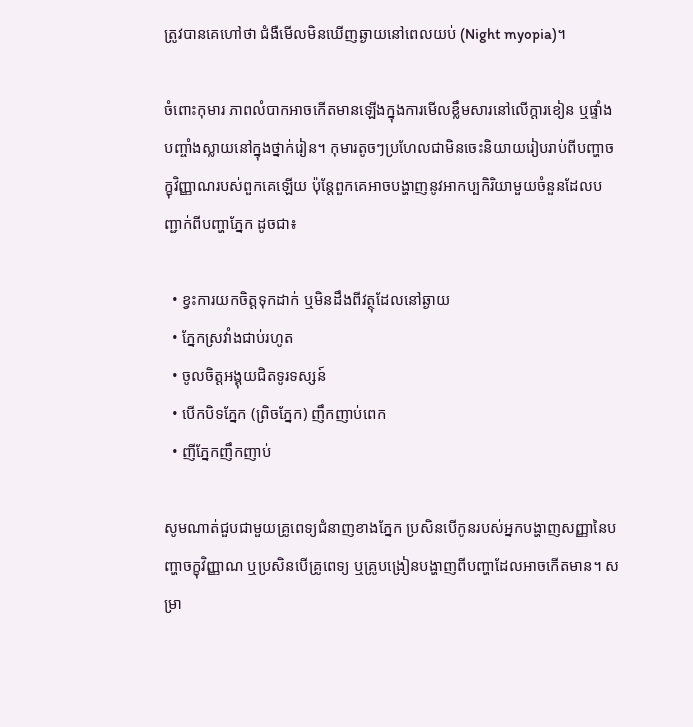ត្រូវបានគេហៅថា ជំងឺមើលមិនឃើញឆ្ងាយនៅពេលយប់ (Night myopia)។

ចំពោះកុមារ ភាពលំបាកអាចកើតមានឡើងក្នុងការមើលខ្លឹមសារនៅលើក្តារខៀន ឬផ្ទាំងបញ្ចាំងស្លាយនៅក្នុងថ្នាក់រៀន។ កុមារតូចៗប្រហែលជាមិនចេះនិយាយរៀបរាប់ពីបញ្ហាចក្ខុវិញ្ញាណរបស់ពួកគេឡើយ ប៉ុន្តែពួកគេអាចបង្ហាញនូវអាកប្បកិរិយាមួយចំនួនដែលបញ្ជាក់ពីបញ្ហាភ្នែក ដូចជា៖

  • ខ្វះការយកចិត្តទុកដាក់ ឬមិនដឹងពីវត្ថុដែលនៅឆ្ងាយ
  • ភ្នែកស្រវាំងជាប់រហូត
  • ចូលចិត្តអង្គុយជិតទូរទស្សន៍
  • បើកបិទភ្នែក (ព្រិចភ្នែក) ញឹកញាប់ពេក
  • ញីភ្នែកញឹកញាប់

សូមណាត់ជួបជាមួយគ្រូពេទ្យជំនាញខាងភ្នែក ប្រសិនបើកូនរបស់អ្នកបង្ហាញសញ្ញានៃបញ្ហាចក្ខុវិញ្ញាណ ឬប្រសិនបើគ្រូពេទ្យ ឬគ្រូបង្រៀនបង្ហាញពីបញ្ហាដែលអាចកើតមាន។ សម្រា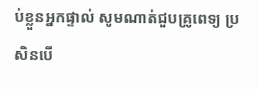ប់ខ្លួនអ្នកផ្ទាល់ សូមណាត់ជួបគ្រូពេទ្យ ប្រសិនបើ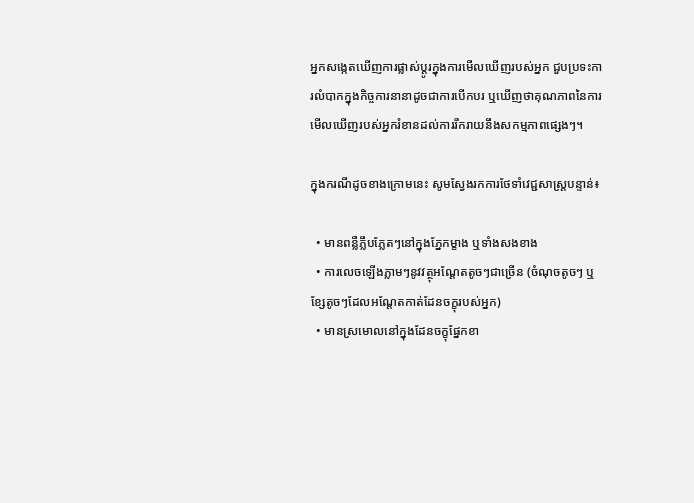អ្នកសង្កេតឃើញការផ្លាស់ប្តូរក្នុងការមើលឃើញរបស់អ្នក ជួបប្រទះការលំបាកក្នុងកិច្ចការនានាដូចជាការបើកបរ ឬឃើញថាគុណភាពនៃការមើលឃើញរបស់អ្នករំខានដល់ការរីករាយនឹងសកម្មភាពផ្សេងៗ។

ក្នុងករណីដូចខាងក្រោមនេះ សូមស្វែងរកការថែទាំវេជ្ជសាស្ត្របន្ទាន់៖

  • មានពន្លឺភ្លឹបភ្លែតៗនៅក្នុងភ្នែកម្ខាង ឬទាំងសងខាង
  • ការលេចឡើងភ្លាមៗនូវវត្ថុអណ្តែតតូចៗជាច្រើន (ចំណុចតូចៗ ឬខ្សែតូចៗដែលអណ្តែតកាត់ដែនចក្ខុរបស់អ្នក)
  • មានស្រមោលនៅក្នុងដែនចក្ខុផ្នែកខា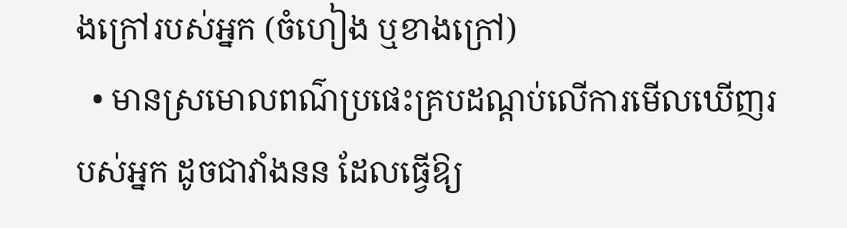ងក្រៅរបស់អ្នក (ចំហៀង ឬខាងក្រៅ)
  • មានស្រមោលពណ៌ប្រផេះគ្របដណ្តប់លើការមើលឃើញរបស់អ្នក ដូចជាវាំងនន ដែលធ្វើឱ្យ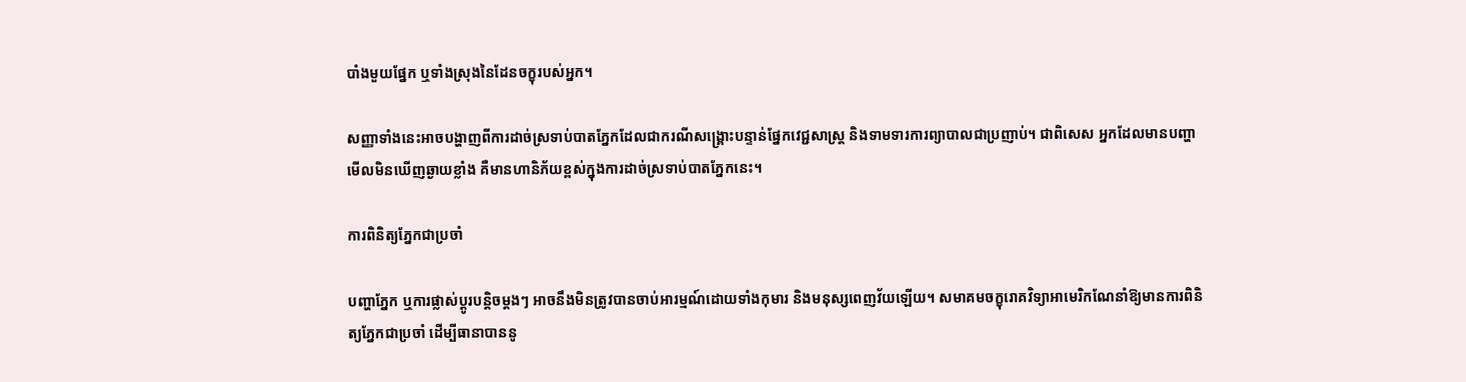បាំងមួយផ្នែក ឬទាំងស្រុងនៃដែនចក្ខុរបស់អ្នក។

សញ្ញាទាំងនេះអាចបង្ហាញពីការដាច់ស្រទាប់បាតភ្នែកដែលជាករណីសង្គ្រោះបន្ទាន់ផ្នែកវេជ្ជសាស្ត្រ និងទាមទារការព្យាបាលជាប្រញាប់។ ជាពិសេស អ្នកដែលមានបញ្ហាមើលមិនឃើញឆ្ងាយខ្លាំង គឺមានហានិភ័យខ្ពស់ក្នុងការដាច់ស្រទាប់បាតភ្នែកនេះ។

ការពិនិត្យភ្នែកជាប្រចាំ

បញ្ហាភ្នែក ឬការផ្លាស់ប្តូរបន្តិចម្តងៗ អាចនឹងមិនត្រូវបានចាប់អារម្មណ៍ដោយទាំងកុមារ និងមនុស្សពេញវ័យឡើយ។ សមាគមចក្ខុរោគវិទ្យាអាមេរិកណែនាំឱ្យមានការពិនិត្យភ្នែកជាប្រចាំ ដើម្បីធានាបាននូ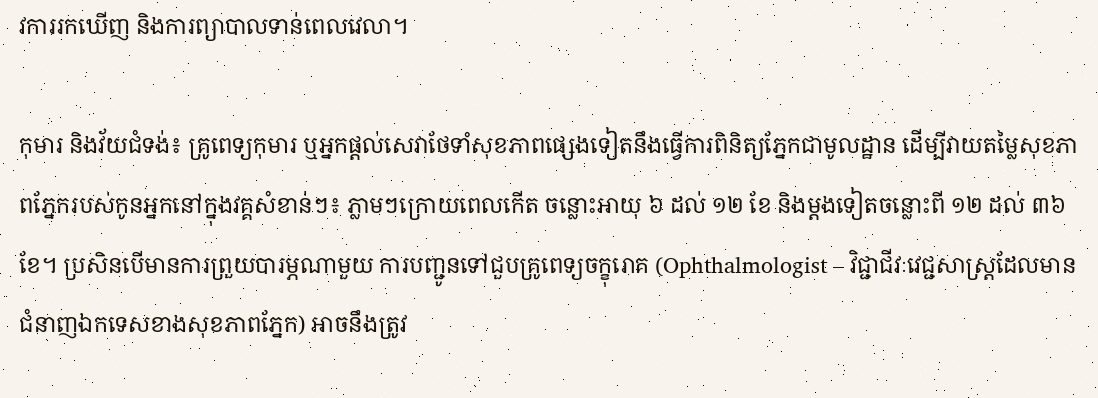វការរកឃើញ និងការព្យាបាលទាន់ពេលវេលា។

កុមារ និងវ័យជំទង់៖ គ្រូពេទ្យកុមារ ឬអ្នកផ្តល់សេវាថែទាំសុខភាពផ្សេងទៀតនឹងធ្វើការពិនិត្យភ្នែកជាមូលដ្ឋាន ដើម្បីវាយតម្លៃសុខភាពភ្នែករបស់កូនអ្នកនៅក្នុងវគ្គសំខាន់ៗ៖ ភ្លាមៗក្រោយពេលកើត ចន្លោះអាយុ ៦ ដល់ ១២ ខែ និងម្តងទៀតចន្លោះពី ១២ ដល់ ៣៦ ខែ។ ប្រសិនបើមានការព្រួយបារម្ភណាមួយ ការបញ្ជូនទៅជួបគ្រូពេទ្យចក្ខុរោគ (Ophthalmologist – វិជ្ជាជីវៈវេជ្ជសាស្ត្រដែលមានជំនាញឯកទេសខាងសុខភាពភ្នែក) អាចនឹងត្រូវ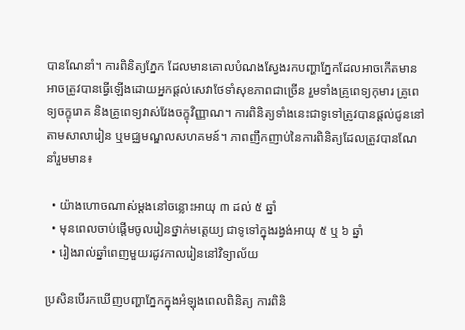បានណែនាំ។ ការពិនិត្យភ្នែក ដែលមានគោលបំណងស្វែងរកបញ្ហាភ្នែកដែលអាចកើតមាន អាចត្រូវបានធ្វើឡើងដោយអ្នកផ្តល់សេវាថែទាំសុខភាពជាច្រើន រួមទាំងគ្រូពេទ្យកុមារ គ្រូពេទ្យចក្ខុរោគ និងគ្រូពេទ្យវាស់វែងចក្ខុវិញ្ញាណ។ ការពិនិត្យទាំងនេះជាទូទៅត្រូវបានផ្តល់ជូននៅតាមសាលារៀន ឬមជ្ឈមណ្ឌលសហគមន៍។ ភាពញឹកញាប់នៃការពិនិត្យដែលត្រូវបានណែនាំរួមមាន៖

  • យ៉ាងហោចណាស់ម្តងនៅចន្លោះអាយុ ៣ ដល់ ៥ ឆ្នាំ
  • មុនពេលចាប់ផ្តើមចូលរៀនថ្នាក់មត្តេយ្យ ជាទូទៅក្នុងរង្វង់អាយុ ៥ ឬ ៦ ឆ្នាំ
  • រៀងរាល់ឆ្នាំពេញមួយរដូវកាលរៀននៅវិទ្យាល័យ

ប្រសិនបើរកឃើញបញ្ហាភ្នែកក្នុងអំឡុងពេលពិនិត្យ ការពិនិ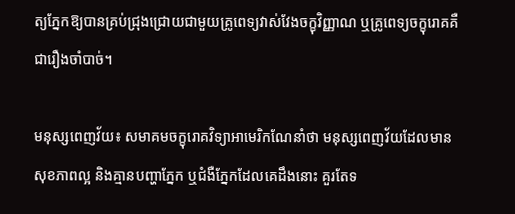ត្យភ្នែកឱ្យបានគ្រប់ជ្រុងជ្រោយជាមួយគ្រូពេទ្យវាស់វែងចក្ខុវិញ្ញាណ ឬគ្រូពេទ្យចក្ខុរោគគឺជារឿងចាំបាច់។

មនុស្សពេញវ័យ៖ សមាគមចក្ខុរោគវិទ្យាអាមេរិកណែនាំថា មនុស្សពេញវ័យដែលមានសុខភាពល្អ និងគ្មានបញ្ហាភ្នែក ឬជំងឺភ្នែកដែលគេដឹងនោះ គួរតែទ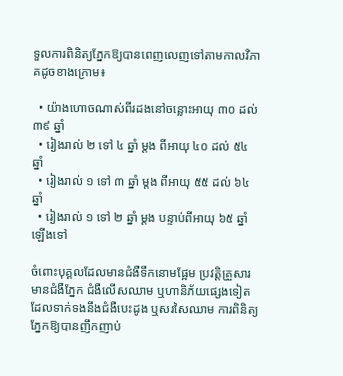ទួលការពិនិត្យភ្នែកឱ្យបានពេញលេញទៅតាមកាលវិភាគដូចខាងក្រោម៖

  • យ៉ាងហោចណាស់ពីរដងនៅចន្លោះអាយុ ៣០ ដល់ ៣៩ ឆ្នាំ
  • រៀងរាល់ ២ ទៅ ៤ ឆ្នាំ ម្តង ពីអាយុ ៤០ ដល់ ៥៤ ឆ្នាំ
  • រៀងរាល់ ១ ទៅ ៣ ឆ្នាំ ម្តង ពីអាយុ ៥៥ ដល់ ៦៤ ឆ្នាំ
  • រៀងរាល់ ១ ទៅ ២ ឆ្នាំ ម្តង បន្ទាប់ពីអាយុ ៦៥ ឆ្នាំឡើងទៅ

ចំពោះបុគ្គលដែលមានជំងឺទឹកនោមផ្អែម ប្រវត្តិគ្រួសារមានជំងឺភ្នែក ជំងឺលើសឈាម ឬហានិភ័យផ្សេងទៀតដែលទាក់ទងនឹងជំងឺបេះដូង ឬសរសៃឈាម ការពិនិត្យភ្នែកឱ្យបានញឹកញាប់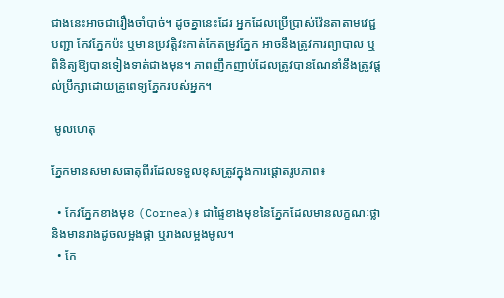ជាងនេះអាចជារឿងចាំបាច់។ ដូចគ្នានេះដែរ អ្នកដែលប្រើប្រាស់វ៉ែនតាតាមវេជ្ជបញ្ជា កែវភ្នែកប៉ះ ឬមានប្រវត្តិវះកាត់កែតម្រូវភ្នែក អាចនឹងត្រូវការព្យាបាល ឬពិនិត្យឱ្យបានទៀងទាត់ជាងមុន។ ភាពញឹកញាប់ដែលត្រូវបានណែនាំនឹងត្រូវផ្តល់ប្រឹក្សាដោយគ្រូពេទ្យភ្នែករបស់អ្នក។

 មូលហេតុ

ភ្នែកមានសមាសធាតុពីរដែលទទួលខុសត្រូវក្នុងការផ្តោតរូបភាព៖

  • កែវភ្នែកខាងមុខ (Cornea)៖ ជាផ្ទៃខាងមុខនៃភ្នែកដែលមានលក្ខណៈថ្លា និងមានរាងដូចលម្អងផ្កា ឬរាងលម្អងមូល។
  • កែ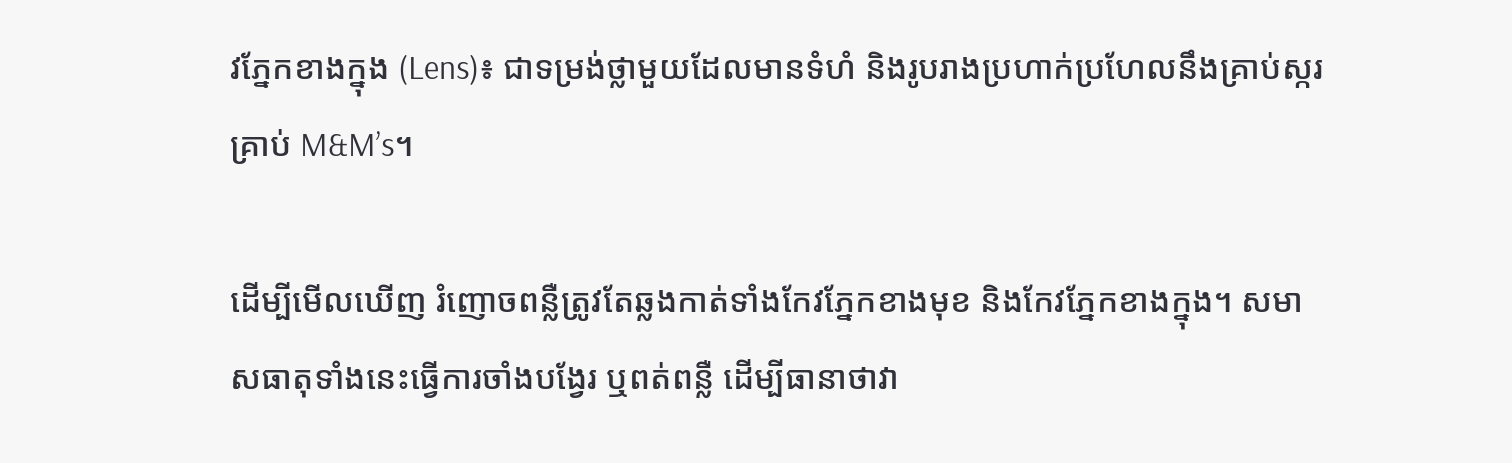វភ្នែកខាងក្នុង (Lens)៖ ជាទម្រង់ថ្លាមួយដែលមានទំហំ និងរូបរាងប្រហាក់ប្រហែលនឹងគ្រាប់ស្ករគ្រាប់ M&M’s។

ដើម្បីមើលឃើញ រំញោចពន្លឺត្រូវតែឆ្លងកាត់ទាំងកែវភ្នែកខាងមុខ និងកែវភ្នែកខាងក្នុង។ សមាសធាតុទាំងនេះធ្វើការចាំងបង្វែរ ឬពត់ពន្លឺ ដើម្បីធានាថាវា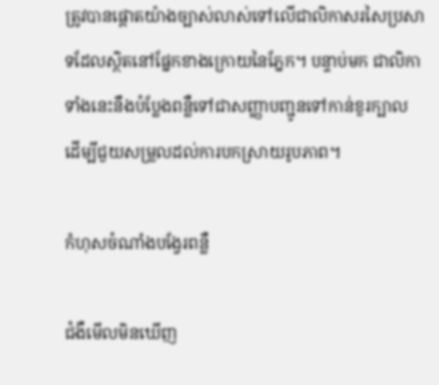ត្រូវបានផ្តោតយ៉ាងច្បាស់លាស់ទៅលើជាលិកាសរសៃប្រសាទដែលស្ថិតនៅផ្នែកខាងក្រោយនៃភ្នែក។ បន្ទាប់មក ជាលិកាទាំងនេះនឹងបំប្លែងពន្លឺទៅជាសញ្ញាបញ្ជូនទៅកាន់ខួរក្បាល ដើម្បីជួយសម្រួលដល់ការបកស្រាយរូបភាព។

កំហុសចំណាំងបង្វែរពន្លឺ

ជំងឺមើលមិនឃើញ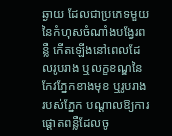ឆ្ងាយ ដែលជាប្រភេទមួយនៃកំហុសចំណាំងបង្វែរពន្លឺ កើតឡើងនៅពេលដែលរូបរាង ឬលក្ខខណ្ឌនៃកែវភ្នែកខាងមុខ ឬរូបរាងរបស់ភ្នែក បណ្តាលឱ្យការផ្តោតពន្លឺដែលចូ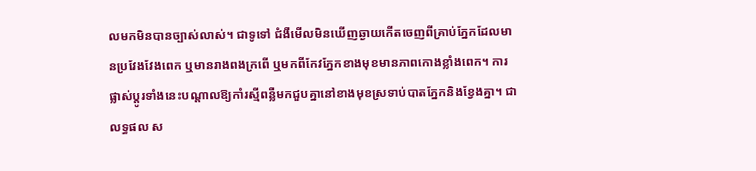លមកមិនបានច្បាស់លាស់។ ជាទូទៅ ជំងឺមើលមិនឃើញឆ្ងាយកើតចេញពីគ្រាប់ភ្នែកដែលមានប្រវែងវែងពេក ឬមានរាងពងក្រពើ ឬមកពីកែវភ្នែកខាងមុខមានភាពកោងខ្លាំងពេក។ ការផ្លាស់ប្តូរទាំងនេះបណ្តាលឱ្យកាំរស្មីពន្លឺមកជួបគ្នានៅខាងមុខស្រទាប់បាតភ្នែកនិងខ្វែងគ្នា។ ជាលទ្ធផល ស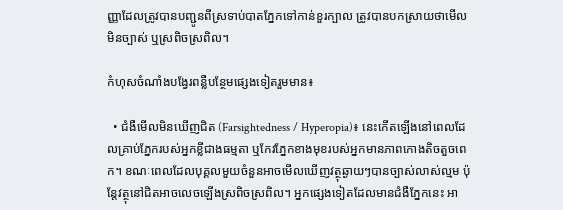ញ្ញាដែលត្រូវបានបញ្ជូនពីស្រទាប់បាតភ្នែកទៅកាន់ខួរក្បាល ត្រូវបានបកស្រាយថាមើលមិនច្បាស់ ឬស្រពិចស្រពិល។

កំហុសចំណាំងបង្វែរពន្លឺបន្ថែមផ្សេងទៀតរួមមាន៖

  • ជំងឺមើលមិនឃើញជិត (Farsightedness / Hyperopia)៖ នេះកើតឡើងនៅពេលដែលគ្រាប់ភ្នែករបស់អ្នកខ្លីជាងធម្មតា ឬកែវភ្នែកខាងមុខរបស់អ្នកមានភាពកោងតិចតួចពេក។ ខណៈពេលដែលបុគ្គលមួយចំនួនអាចមើលឃើញវត្ថុឆ្ងាយៗបានច្បាស់លាស់ល្មម ប៉ុន្តែវត្ថុនៅជិតអាចលេចឡើងស្រពិចស្រពិល។ អ្នកផ្សេងទៀតដែលមានជំងឺភ្នែកនេះ អា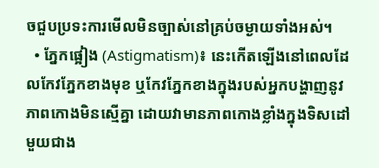ចជួបប្រទះការមើលមិនច្បាស់នៅគ្រប់ចម្ងាយទាំងអស់។
  • ភ្នែកផ្អៀង (Astigmatism)៖ នេះកើតឡើងនៅពេលដែលកែវភ្នែកខាងមុខ ឬកែវភ្នែកខាងក្នុងរបស់អ្នកបង្ហាញនូវភាពកោងមិនស្មើគ្នា ដោយវាមានភាពកោងខ្លាំងក្នុងទិសដៅមួយជាង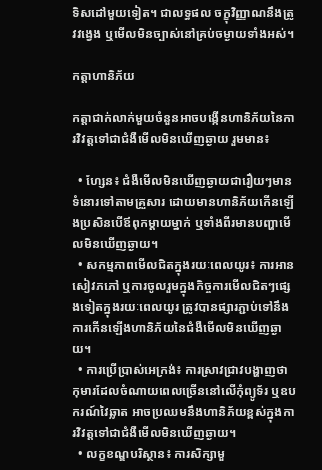ទិសដៅមួយទៀត។ ជាលទ្ធផល ចក្ខុវិញ្ញាណនឹងត្រូវវង្វេង ឬមើលមិនច្បាស់នៅគ្រប់ចម្ងាយទាំងអស់។

កត្តាហានិភ័យ

កត្តាជាក់លាក់មួយចំនួនអាចបង្កើនហានិភ័យនៃការវិវត្តទៅជាជំងឺមើលមិនឃើញឆ្ងាយ រួមមាន៖

  • ហ្សែន៖ ជំងឺមើលមិនឃើញឆ្ងាយជារឿយៗមានទំនោរទៅតាមគ្រួសារ ដោយមានហានិភ័យកើនឡើងប្រសិនបើឪពុកម្តាយម្នាក់ ឬទាំងពីរមានបញ្ហាមើលមិនឃើញឆ្ងាយ។
  • សកម្មភាពមើលជិតក្នុងរយៈពេលយូរ៖ ការអានសៀវភភៅ ឬការចូលរួមក្នុងកិច្ចការមើលជិតៗផ្សេងទៀតក្នុងរយៈពេលយូរ ត្រូវបានផ្សារភ្ជាប់ទៅនឹងការកើនឡើងហានិភ័យនៃជំងឺមើលមិនឃើញឆ្ងាយ។
  • ការប្រើប្រាស់អេក្រង់៖ ការស្រាវជ្រាវបង្ហាញថា កុមារដែលចំណាយពេលច្រើននៅលើកុំព្យូទ័រ ឬឧបករណ៍វៃឆ្លាត អាចប្រឈមនឹងហានិភ័យខ្ពស់ក្នុងការវិវត្តទៅជាជំងឺមើលមិនឃើញឆ្ងាយ។
  • លក្ខខណ្ឌបរិស្ថាន៖ ការសិក្សាមួ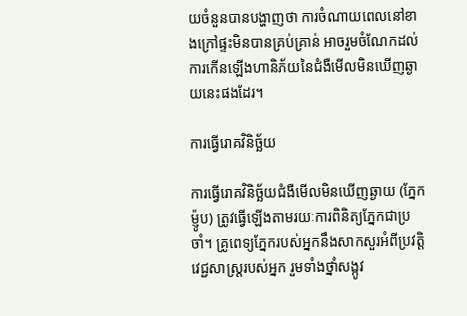យចំនួនបានបង្ហាញថា ការចំណាយពេលនៅខាងក្រៅផ្ទះមិនបានគ្រប់គ្រាន់ អាចរួមចំណែកដល់ការកើនឡើងហានិភ័យនៃជំងឺមើលមិនឃើញឆ្ងាយនេះផងដែរ។

ការធ្វើរោគវិនិច្ឆ័យ

ការធ្វើរោគវិនិច្ឆ័យជំងឺមើលមិនឃើញឆ្ងាយ (ភ្នែកម៉្ញូប) ត្រូវធ្វើឡើងតាមរយៈការពិនិត្យភ្នែកជាប្រចាំ។ គ្រូពេទ្យភ្នែករបស់អ្នកនឹងសាកសួរអំពីប្រវត្តិវេជ្ជសាស្ត្ររបស់អ្នក រួមទាំងថ្នាំសង្កូវ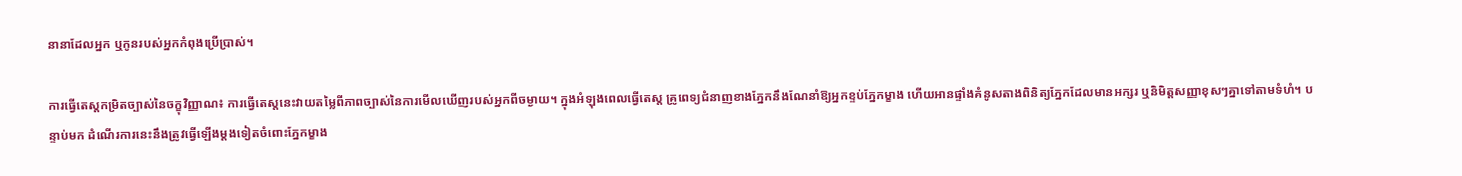នានាដែលអ្នក ឬកូនរបស់អ្នកកំពុងប្រើប្រាស់។

ការធ្វើតេស្តកម្រិតច្បាស់នៃចក្ខុវិញ្ញាណ៖ ការធ្វើតេស្តនេះវាយតម្លៃពីភាពច្បាស់នៃការមើលឃើញរបស់អ្នកពីចម្ងាយ។ ក្នុងអំឡុងពេលធ្វើតេស្ត គ្រូពេទ្យជំនាញខាងភ្នែកនឹងណែនាំឱ្យអ្នកខ្ទប់ភ្នែកម្ខាង ហើយអានផ្ទាំងគំនូសតាងពិនិត្យភ្នែកដែលមានអក្សរ ឬនិមិត្តសញ្ញាខុសៗគ្នាទៅតាមទំហំ។ បន្ទាប់មក ដំណើរការនេះនឹងត្រូវធ្វើឡើងម្តងទៀតចំពោះភ្នែកម្ខាង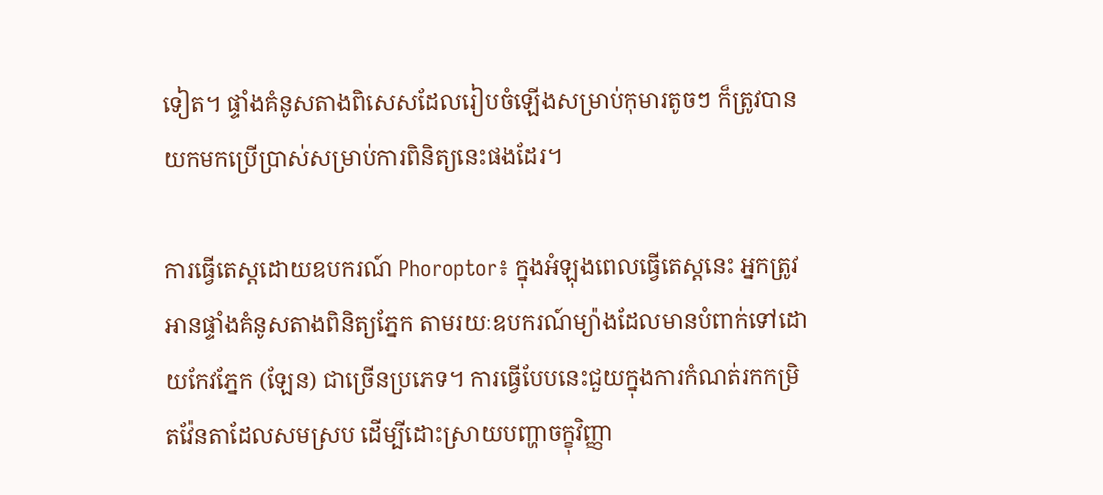ទៀត។ ផ្ទាំងគំនូសតាងពិសេសដែលរៀបចំឡើងសម្រាប់កុមារតូចៗ ក៏ត្រូវបានយកមកប្រើប្រាស់សម្រាប់ការពិនិត្យនេះផងដែរ។

ការធ្វើតេស្តដោយឧបករណ៍ Phoroptor៖ ក្នុងអំឡុងពេលធ្វើតេស្តនេះ អ្នកត្រូវអានផ្ទាំងគំនូសតាងពិនិត្យភ្នែក តាមរយៈឧបករណ៍ម្យ៉ាងដែលមានបំពាក់ទៅដោយកែវភ្នែក (ឡែន) ជាច្រើនប្រភេទ។ ការធ្វើបែបនេះជួយក្នុងការកំណត់រកកម្រិតវ៉ែនតាដែលសមស្រប ដើម្បីដោះស្រាយបញ្ហាចក្ខុវិញ្ញា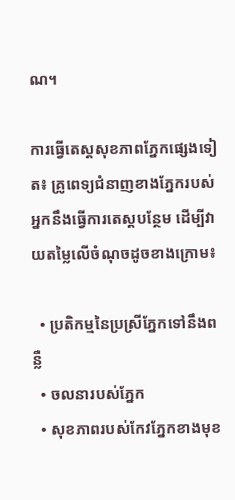ណ។

ការធ្វើតេស្តសុខភាពភ្នែកផ្សេងទៀត៖ គ្រូពេទ្យជំនាញខាងភ្នែករបស់អ្នកនឹងធ្វើការតេស្តបន្ថែម ដើម្បីវាយតម្លៃលើចំណុចដូចខាងក្រោម៖

  • ប្រតិកម្មនៃប្រស្រីភ្នែកទៅនឹងពន្លឺ
  • ចលនារបស់ភ្នែក
  • សុខភាពរបស់កែវភ្នែកខាងមុខ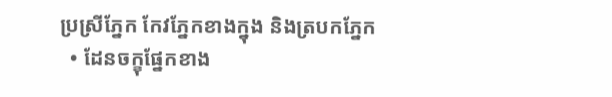ប្រស្រីភ្នែក កែវភ្នែកខាងក្នុង និងត្របកភ្នែក
  • ដែនចក្ខុផ្នែកខាង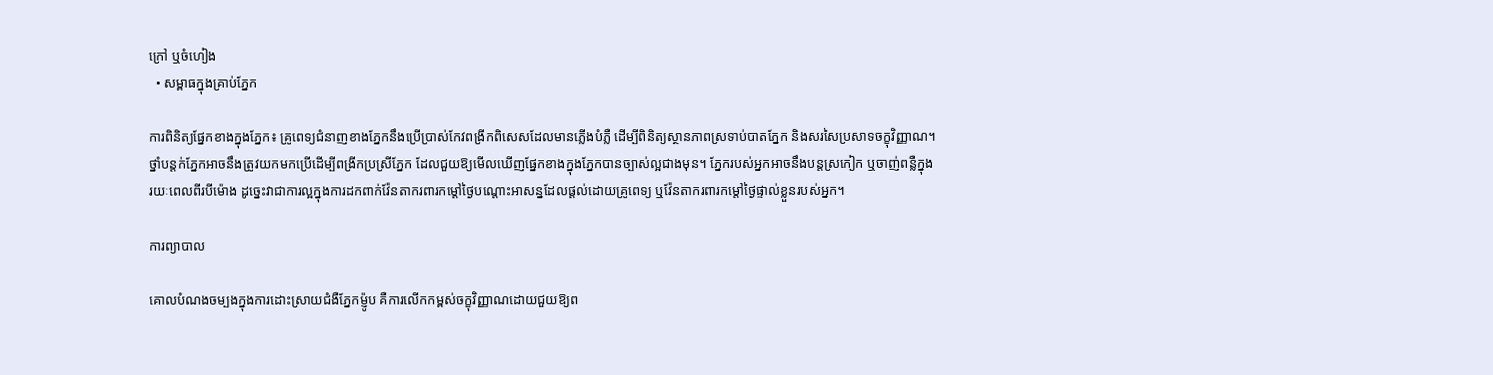ក្រៅ ឬចំហៀង
  • សម្ពាធក្នុងគ្រាប់ភ្នែក

ការពិនិត្យផ្នែកខាងក្នុងភ្នែក៖ គ្រូពេទ្យជំនាញខាងភ្នែកនឹងប្រើប្រាស់កែវពង្រីកពិសេសដែលមានភ្លើងបំភ្លឺ ដើម្បីពិនិត្យស្ថានភាពស្រទាប់បាតភ្នែក និងសរសៃប្រសាទចក្ខុវិញ្ញាណ។ ថ្នាំបន្តក់ភ្នែកអាចនឹងត្រូវយកមកប្រើដើម្បីពង្រីកប្រស្រីភ្នែក ដែលជួយឱ្យមើលឃើញផ្នែកខាងក្នុងភ្នែកបានច្បាស់ល្អជាងមុន។ ភ្នែករបស់អ្នកអាចនឹងបន្តស្រកៀក ឬចាញ់ពន្លឺក្នុងរយៈពេលពីរបីម៉ោង ដូច្នេះវាជាការល្អក្នុងការដកពាក់វ៉ែនតាករពារកម្តៅថ្ងៃបណ្តោះអាសន្នដែលផ្តល់ដោយគ្រូពេទ្យ ឬវ៉ែនតាករពារកម្តៅថ្ងៃផ្ទាល់ខ្លួនរបស់អ្នក។

ការព្យាបាល

គោលបំណងចម្បងក្នុងការដោះស្រាយជំងឺភ្នែកម៉្ញូប គឺការលើកកម្ពស់ចក្ខុវិញ្ញាណដោយជួយឱ្យព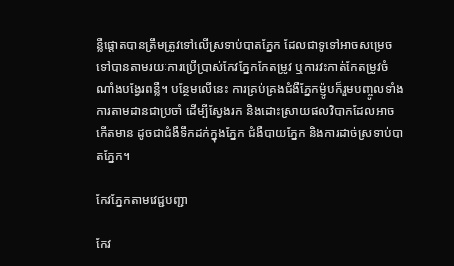ន្លឺផ្តោតបានត្រឹមត្រូវទៅលើស្រទាប់បាតភ្នែក ដែលជាទូទៅអាចសម្រេចទៅបានតាមរយៈការប្រើប្រាស់កែវភ្នែកកែតម្រូវ ឬការវះកាត់កែតម្រូវចំណាំងបង្វែរពន្លឺ។ បន្ថែមលើនេះ ការគ្រប់គ្រងជំងឺភ្នែកម៉្ញូបក៏រួមបញ្ចូលទាំងការតាមដានជាប្រចាំ ដើម្បីស្វែងរក និងដោះស្រាយផលវិបាកដែលអាចកើតមាន ដូចជាជំងឺទឹកដក់ក្នុងភ្នែក ជំងឺបាយភ្នែក និងការដាច់ស្រទាប់បាតភ្នែក។

កែវភ្នែកតាមវេជ្ជបញ្ជា

កែវ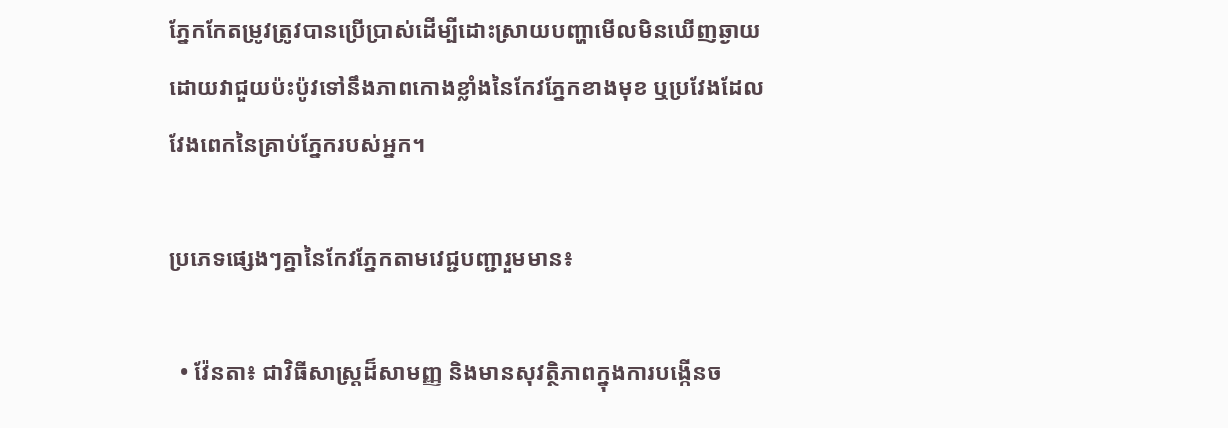ភ្នែកកែតម្រូវត្រូវបានប្រើប្រាស់ដើម្បីដោះស្រាយបញ្ហាមើលមិនឃើញឆ្ងាយ ដោយវាជួយប៉ះប៉ូវទៅនឹងភាពកោងខ្លាំងនៃកែវភ្នែកខាងមុខ ឬប្រវែងដែលវែងពេកនៃគ្រាប់ភ្នែករបស់អ្នក។

ប្រភេទផ្សេងៗគ្នានៃកែវភ្នែកតាមវេជ្ជបញ្ជារួមមាន៖

  • វ៉ែនតា៖ ជាវិធីសាស្ត្រដ៏សាមញ្ញ និងមានសុវត្ថិភាពក្នុងការបង្កើនច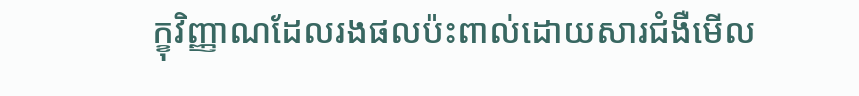ក្ខុវិញ្ញាណដែលរងផលប៉ះពាល់ដោយសារជំងឺមើល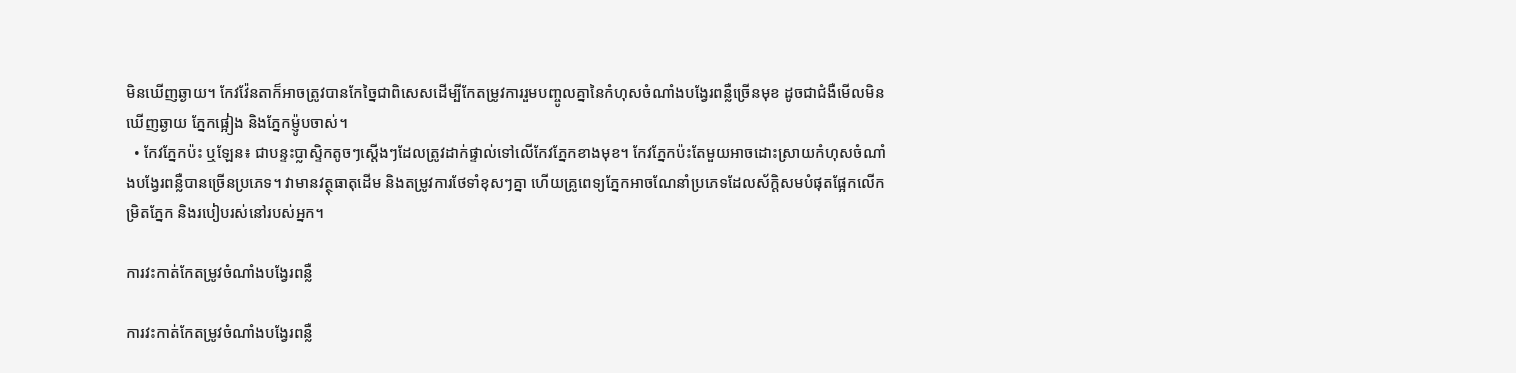មិនឃើញឆ្ងាយ។ កែវវ៉ែនតាក៏អាចត្រូវបានកែច្នៃជាពិសេសដើម្បីកែតម្រូវការរួមបញ្ចូលគ្នានៃកំហុសចំណាំងបង្វែរពន្លឺច្រើនមុខ ដូចជាជំងឺមើលមិនឃើញឆ្ងាយ ភ្នែកផ្អៀង និងភ្នែកម៉្ញូបចាស់។
  • កែវភ្នែកប៉ះ ឬឡែន៖ ជាបន្ទះប្លាស្ទិកតូចៗស្តើងៗដែលត្រូវដាក់ផ្ទាល់ទៅលើកែវភ្នែកខាងមុខ។ កែវភ្នែកប៉ះតែមួយអាចដោះស្រាយកំហុសចំណាំងបង្វែរពន្លឺបានច្រើនប្រភេទ។ វាមានវត្ថុធាតុដើម និងតម្រូវការថែទាំខុសៗគ្នា ហើយគ្រូពេទ្យភ្នែកអាចណែនាំប្រភេទដែលស័ក្តិសមបំផុតផ្អែកលើកម្រិតភ្នែក និងរបៀបរស់នៅរបស់អ្នក។

ការវះកាត់កែតម្រូវចំណាំងបង្វែរពន្លឺ

ការវះកាត់កែតម្រូវចំណាំងបង្វែរពន្លឺ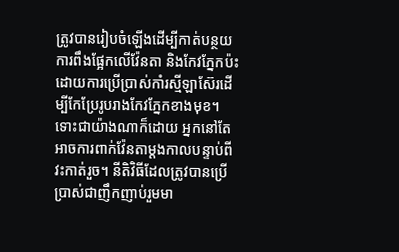ត្រូវបានរៀបចំឡើងដើម្បីកាត់បន្ថយការពឹងផ្អែកលើវ៉ែនតា និងកែវភ្នែកប៉ះ ដោយការប្រើប្រាស់កាំរស្មីឡាស៊ែរដើម្បីកែប្រែរូបរាងកែវភ្នែកខាងមុខ។ ទោះជាយ៉ាងណាក៏ដោយ អ្នកនៅតែអាចការពាក់វ៉ែនតាម្តងកាលបន្ទាប់ពីវះកាត់រួច។ នីតិវិធីដែលត្រូវបានប្រើប្រាស់ជាញឹកញាប់រួមមា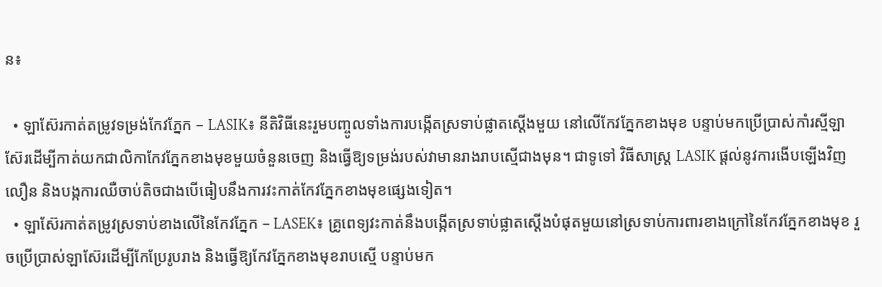ន៖

  • ឡាស៊ែរកាត់តម្រូវទម្រង់កែវភ្នែក – LASIK៖ នីតិវិធីនេះរួមបញ្ចូលទាំងការបង្កើតស្រទាប់ផ្លាតស្តើងមួយ នៅលើកែវភ្នែកខាងមុខ បន្ទាប់មកប្រើប្រាស់កាំរស្មីឡាស៊ែរដើម្បីកាត់យកជាលិកាកែវភ្នែកខាងមុខមួយចំនួនចេញ និងធ្វើឱ្យទម្រង់របស់វាមានរាងរាបស្មើជាងមុន។ ជាទូទៅ វិធីសាស្ត្រ LASIK ផ្តល់នូវការងើបឡើងវិញលឿន និងបង្កការឈឺចាប់តិចជាងបើធៀបនឹងការវះកាត់កែវភ្នែកខាងមុខផ្សេងទៀត។
  • ឡាស៊ែរកាត់តម្រូវស្រទាប់ខាងលើនៃកែវភ្នែក – LASEK៖ គ្រូពេទ្យវះកាត់នឹងបង្កើតស្រទាប់ផ្លាតស្តើងបំផុតមួយនៅស្រទាប់ការពារខាងក្រៅនៃកែវភ្នែកខាងមុខ រួចប្រើប្រាស់ឡាស៊ែរដើម្បីកែប្រែរូបរាង និងធ្វើឱ្យកែវភ្នែកខាងមុខរាបស្មើ បន្ទាប់មក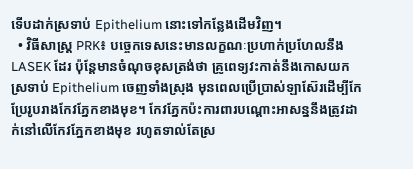ទើបដាក់ស្រទាប់ Epithelium នោះទៅកន្លែងដើមវិញ។
  • វិធីសាស្ត្រ PRK៖ បច្ចេកទេសនេះមានលក្ខណៈប្រហាក់ប្រហែលនឹង LASEK ដែរ ប៉ុន្តែមានចំណុចខុសត្រង់ថា គ្រូពេទ្យវះកាត់នឹងកោសយកស្រទាប់ Epithelium ចេញទាំងស្រុង មុនពេលប្រើប្រាស់ឡាស៊ែរដើម្បីកែប្រែរូបរាងកែវភ្នែកខាងមុខ។ កែវភ្នែកប៉ះការពារបណ្តោះអាសន្ននឹងត្រូវដាក់នៅលើកែវភ្នែកខាងមុខ រហូតទាល់តែស្រ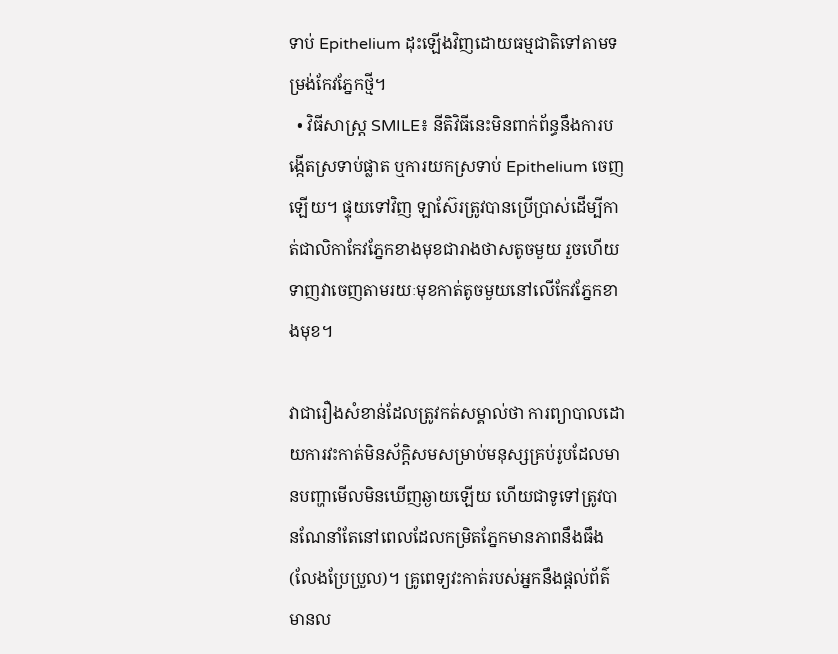ទាប់ Epithelium ដុះឡើងវិញដោយធម្មជាតិទៅតាមទម្រង់កែវភ្នែកថ្មី។
  • វិធីសាស្ត្រ SMILE៖ នីតិវិធីនេះមិនពាក់ព័ន្ធនឹងការបង្កើតស្រទាប់ផ្លាត ឬការយកស្រទាប់ Epithelium ចេញឡើយ។ ផ្ទុយទៅវិញ ឡាស៊ែរត្រូវបានប្រើប្រាស់ដើម្បីកាត់ជាលិកាកែវភ្នែកខាងមុខជារាងថាសតូចមួយ រួចហើយទាញវាចេញតាមរយៈមុខកាត់តូចមួយនៅលើកែវភ្នែកខាងមុខ។

វាជារឿងសំខាន់ដែលត្រូវកត់សម្គាល់ថា ការព្យាបាលដោយការវះកាត់មិនស័ក្តិសមសម្រាប់មនុស្សគ្រប់រូបដែលមានបញ្ហាមើលមិនឃើញឆ្ងាយឡើយ ហើយជាទូទៅត្រូវបានណែនាំតែនៅពេលដែលកម្រិតភ្នែកមានភាពនឹងធឹង (លែងប្រែប្រួល)។ គ្រូពេទ្យវះកាត់របស់អ្នកនឹងផ្តល់ព័ត៌មានល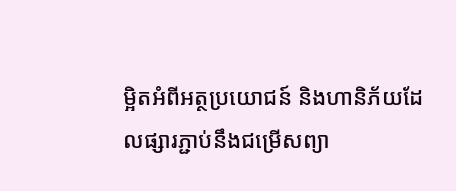ម្អិតអំពីអត្ថប្រយោជន៍ និងហានិភ័យដែលផ្សារភ្ជាប់នឹងជម្រើសព្យា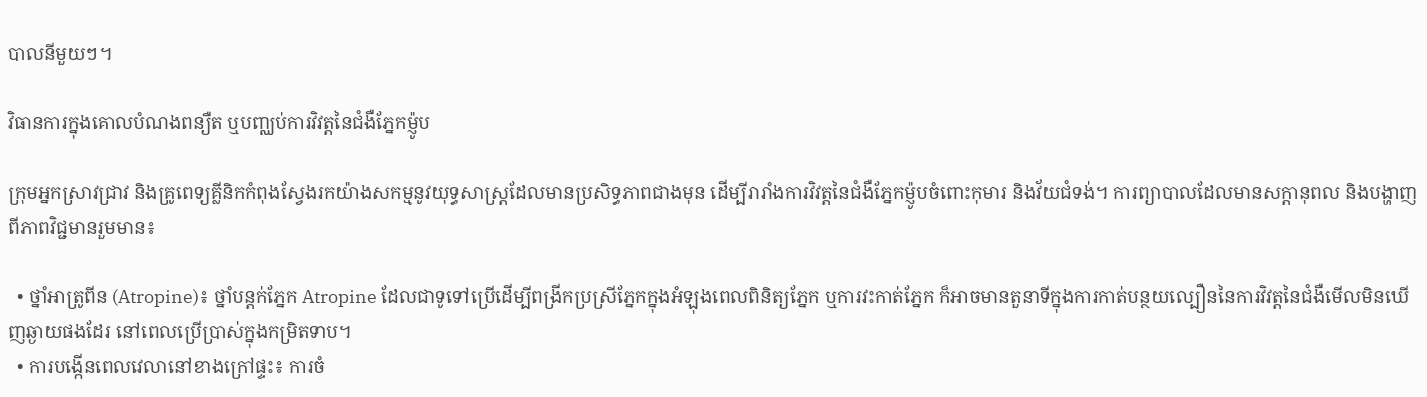បាលនីមួយៗ។

វិធានការក្នុងគោលបំណងពន្យឺត ឬបញ្ឈប់ការវិវត្តនៃជំងឺភ្នែកម៉្ញូប

ក្រុមអ្នកស្រាវជ្រាវ និងគ្រូពេទ្យគ្លីនិកកំពុងស្វែងរកយ៉ាងសកម្មនូវយុទ្ធសាស្ត្រដែលមានប្រសិទ្ធភាពជាងមុន ដើម្បីរារាំងការវិវត្តនៃជំងឺភ្នែកម៉្ញូបចំពោះកុមារ និងវ័យជំទង់។ ការព្យាបាលដែលមានសក្តានុពល និងបង្ហាញពីភាពវិជ្ជមានរួមមាន៖

  • ថ្នាំអាត្រូពីន (Atropine)៖ ថ្នាំបន្តក់ភ្នែក Atropine ដែលជាទូទៅប្រើដើម្បីពង្រីកប្រស្រីភ្នែកក្នុងអំឡុងពេលពិនិត្យភ្នែក ឬការវះកាត់ភ្នែក ក៏អាចមានតួនាទីក្នុងការកាត់បន្ថយល្បឿននៃការវិវត្តនៃជំងឺមើលមិនឃើញឆ្ងាយផងដែរ នៅពេលប្រើប្រាស់ក្នុងកម្រិតទាប។
  • ការបង្កើនពេលវេលានៅខាងក្រៅផ្ទះ៖ ការចំ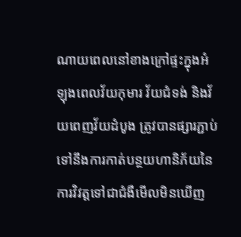ណាយពេលនៅខាងក្រៅផ្ទះក្នុងអំឡុងពេលវ័យកុមារ វ័យជំទង់ និងវ័យពេញវ័យដំបូង ត្រូវបានផ្សារភ្ជាប់ទៅនឹងការកាត់បន្ថយហានិភ័យនៃការវិវត្តទៅជាជំងឺមើលមិនឃើញ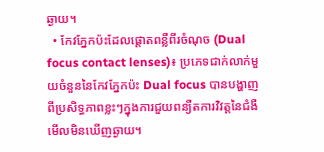ឆ្ងាយ។
  • កែវភ្នែកប៉ះដែលផ្តោតពន្លឺពីរចំណុច (Dual focus contact lenses)៖ ប្រភេទជាក់លាក់មួយចំនួននៃកែវភ្នែកប៉ះ Dual focus បានបង្ហាញពីប្រសិទ្ធភាពខ្លះៗក្នុងការជួយពន្យឺតការវិវត្តនៃជំងឺមើលមិនឃើញឆ្ងាយ។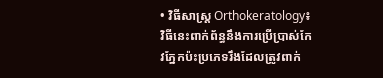• វិធីសាស្ត្រ Orthokeratology៖ វិធីនេះពាក់ព័ន្ធនឹងការប្រើប្រាស់កែវភ្នែកប៉ះប្រភេទរឹងដែលត្រូវពាក់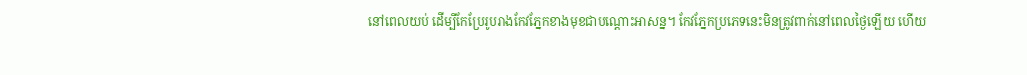នៅពេលយប់ ដើម្បីកែប្រែរូបរាងកែវភ្នែកខាងមុខជាបណ្តោះអាសន្ន។ កែវភ្នែកប្រភេទនេះមិនត្រូវពាក់នៅពេលថ្ងៃឡើយ ហើយ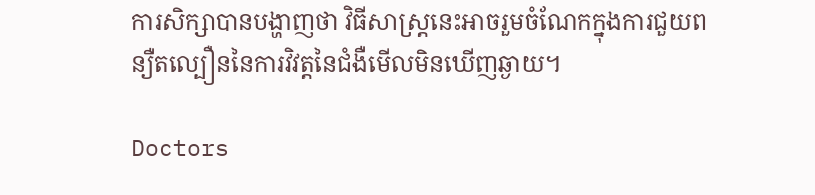ការសិក្សាបានបង្ហាញថា វិធីសាស្ត្រនេះអាចរួមចំណែកក្នុងការជួយពន្យឺតល្បឿននៃការវិវត្តនៃជំងឺមើលមិនឃើញឆ្ងាយ។

Doctors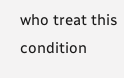who treat this condition